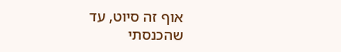אוף זה סיוט, עד שהכנסתי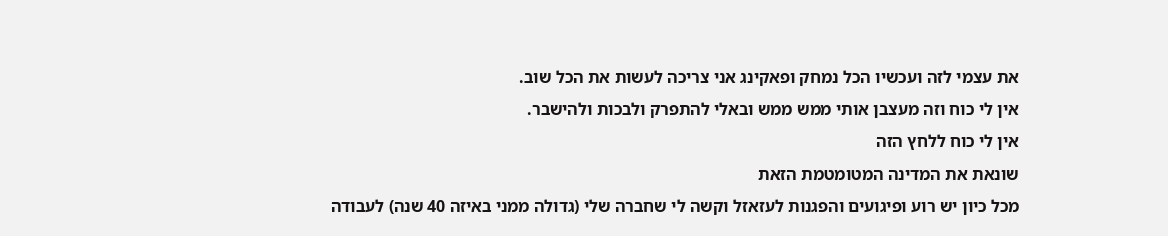את עצמי לזה ועכשיו הכל נמחק ופאקינג אני צריכה לעשות את הכל שוב.
אין לי כוח וזה מעצבן אותי ממש ממש ובאלי להתפרק ולבכות ולהישבר.
אין לי כוח ללחץ הזה
שונאת את המדינה המטומטמת הזאת
מכל כיון יש רוע ופיגועים והפגנות לעזאזל וקשה לי שחברה שלי (גדולה ממני באיזה 40 שנה) לעבודה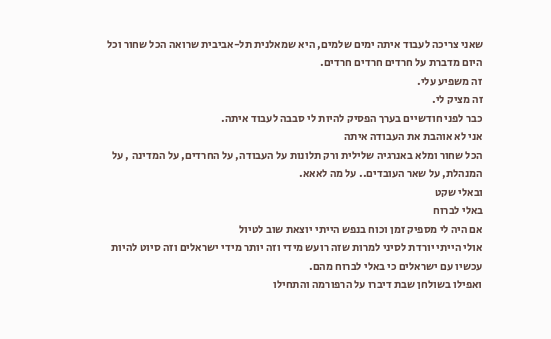שאני צריכה לעבוד איתה ימים שלמים, היא שמאלנית תל-אביבית שרואה הכל שחור וכל היום מדברת על חרדים חרדים חרדים.
זה משפיע עלי.
זה מציק לי.
כבר לפני חודשיים בערך הפסיק להיות לי סבבה לעבוד איתה.
אני לא אוהבת את העבודה איתה
הכל שחור ומלא באנרגיה שלילית ורק תלונות על העבודה, על החרדים, על המדינה , על המנהלת, על שאר העובדים.. על מה לאאא.
ובאלי שקט
באלי לברוח
אם היה לי מספיק זמן וכוח בנפש הייתי יוצאת שוב לטיול
אולי הייתי יורדת לסיני למרות שזה רועש מידי וזה יותר מידי ישראלים וזה סיוט להיות עכשיו עם ישראלים כי באלי לברוח מהם.
ואפילו בשולחן שבת דיברו על הרפורמה והתחילו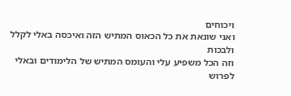ויכוחים
ואני שונאת את כל הכאוס המתיש הזה ואיכסה באלי לקלל ולבכות
וזה הכל משפיע עלי והעומס המתיש של הלימודים ובאלי לפרוש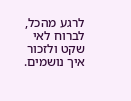לרגע מהכל, לברוח לאי שקט ולזכור איך נושמים.